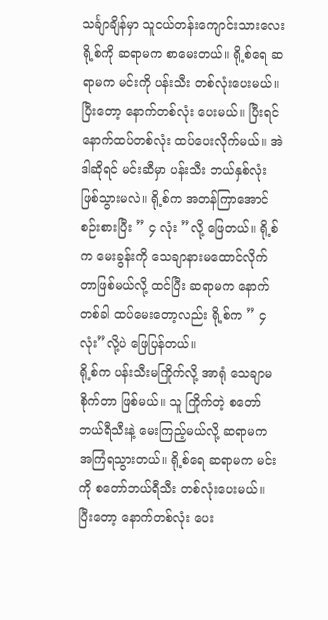သင်္ချာချိန်မှာ သူငယ်တန်းကျောင်းသားလေး ရို့စ်ကို ဆရာမက စာမေးတယ်။ ရို့စ်ရေ ဆရာမက မင်းကို ပန်းသီး တစ်လုံးပေးမယ်။ ပြီးတော့ နောက်တစ်လုံး ပေးမယ်။ ပြီးရင် နောက်ထပ်တစ်လုံး ထပ်ပေးလိုက်မယ်။ အဲဒါဆိုရင် မင်းဆီမှာ ပန်းသီး ဘယ်နှစ်လုံး ဖြစ်သွားမလဲ။ ရို့စ်က အတန်ကြာအောင် စဉ်းစားပြီး ” ၄ လုံး ”လို့ ဖြေတယ်။ ရို့စ်က မေးခွန်းကို သေချာနားမထောင်လိုက်တာဖြစ်မယ်လို့ ထင်ပြီး ဆရာမက နောက်တစ်ခါ ထပ်မေးတော့လည်း ရို့စ်က ” ၄ လုံး”လို့ပဲ ဖြေပြန်တယ်။
ရို့စ်က ပန်းသီးမကြိုက်လို့ အာရုံ သေချာမစိုက်တာ ဖြစ်မယ်။ သူ ကြိုက်တဲ့ စတော်ဘယ်ရီသီးနဲ့ မေးကြည့်မယ်လို့ ဆရာမက အကြံရသွားတယ်။ ရို့စ်ရေ ဆရာမက မင်းကို စတော်ဘယ်ရီသီး တစ်လုံးပေးမယ်။ ပြီးတော့ နောက်တစ်လုံး ပေး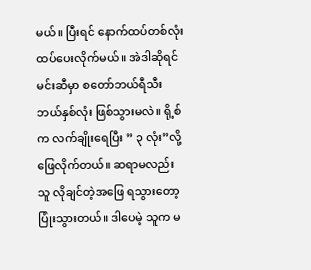မယ်။ ပြီးရင် နောက်ထပ်တစ်လုံး ထပ်ပေးလိုက်မယ်။ အဲဒါဆိုရင် မင်းဆီမှာ စတော်ဘယ်ရီသီး ဘယ်နှစ်လုံး ဖြစ်သွားမလဲ။ ရို့စ်က လက်ချိုးရေပြီး ” ၃ လုံး”လို့ ဖြေလိုက်တယ်။ ဆရာမလည်း သူ လိုချင်တဲ့အဖြေ ရသွားတော့ ပြုံးသွားတယ်။ ဒါပေမဲ့ သူက မ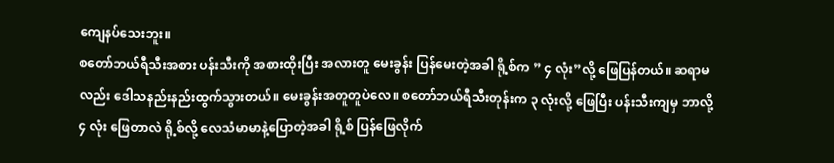ကျေနပ်သေးဘူး။
စတော်ဘယ်ရီသီးအစား ပန်းသီးကို အစားထိုးပြီး အလားတူ မေးခွန်း ပြန်မေးတဲ့အခါ ရို့စ်က ” ၄ လုံး”လို့ ဖြေပြန်တယ်။ ဆရာမလည်း ဒေါသနည်းနည်းထွက်သွားတယ်။ မေးခွန်းအတူတူပဲလေ။ စတော်ဘယ်ရီသီးတုန်းက ၃ လုံးလို့ ဖြေပြီး ပန်းသီးကျမှ ဘာလို့ ၄ လုံး ဖြေတာလဲ ရို့စ်လို့ လေသံမာမာနဲ့ပြောတဲ့အခါ ရို့စ် ပြန်ဖြေလိုက်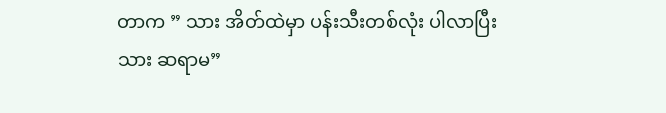တာက ” သား အိတ်ထဲမှာ ပန်းသီးတစ်လုံး ပါလာပြီးသား ဆရာမ”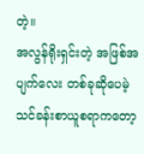တဲ့။
အလွန်ရိုးရှင်းတဲ့ အဖြစ်အပျက်လေး တစ်ခုဆိုပေမဲ့ သင်ခန်းစာယူစရာကတော့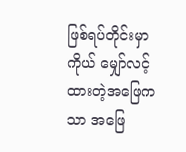ဖြစ်ရပ်တိုင်းမှာ ကိုယ် မျှော်လင့်ထားတဲ့အဖြေကသာ အဖြေ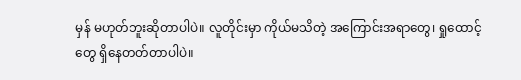မှန် မဟုတ်ဘူးဆိုတာပါပဲ။ လူတိုင်းမှာ ကိုယ်မသိတဲ့ အကြောင်းအရာတွေ၊ ရှုထောင့်တွေ ရှိနေတတ်တာပါပဲ။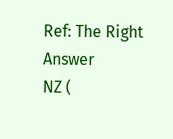Ref: The Right Answer
NZ (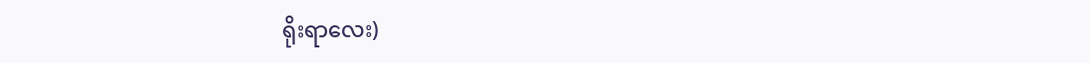ရိုးရာလေး)